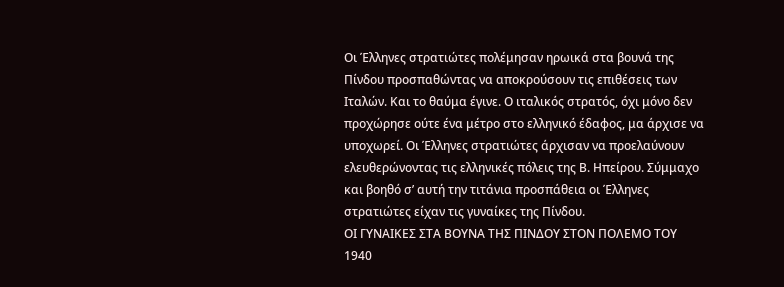Οι Έλληνες στρατιώτες πολέμησαν ηρωικά στα βουνά της Πίνδου προσπαθώντας να αποκρούσουν τις επιθέσεις των Ιταλών. Και το θαύμα έγινε. Ο ιταλικός στρατός, όχι μόνο δεν προχώρησε ούτε ένα μέτρο στο ελληνικό έδαφος, μα άρχισε να υποχωρεί. Οι Έλληνες στρατιώτες άρχισαν να προελαύνουν ελευθερώνοντας τις ελληνικές πόλεις της Β. Ηπείρου. Σύμμαχο και βοηθό σ’ αυτή την τιτάνια προσπάθεια οι Έλληνες στρατιώτες είχαν τις γυναίκες της Πίνδου.
ΟΙ ΓΥΝΑΙΚΕΣ ΣΤΑ ΒΟΥΝΑ ΤΗΣ ΠΙΝΔΟΥ ΣΤΟΝ ΠΟΛΕΜΟ ΤΟΥ 1940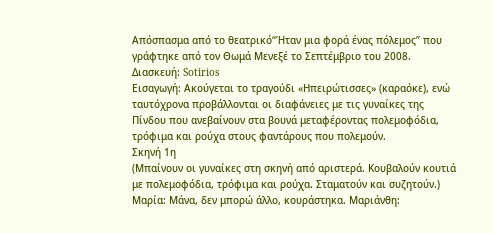Απόσπασμα από το θεατρικό“Ήταν μια φορά ένας πόλεμος” που γράφτηκε από τον Θωμά Μενεξέ το Σεπτέμβριο του 2008. Διασκευή: Sotirios
Εισαγωγή: Ακούγεται το τραγούδι «Ηπειρώτισσες» (καραόκε), ενώ ταυτόχρονα προβάλλονται οι διαφάνειες με τις γυναίκες της Πίνδου που ανεβαίνουν στα βουνά μεταφέροντας πολεμοφόδια, τρόφιμα και ρούχα στους φαντάρους που πολεμούν.
Σκηνή 1η
(Μπαίνουν οι γυναίκες στη σκηνή από αριστερά. Κουβαλούν κουτιά με πολεμοφόδια, τρόφιμα και ρούχα. Σταματούν και συζητούν.)
Μαρία: Μάνα, δεν μπορώ άλλο, κουράστηκα. Μαριάνθη: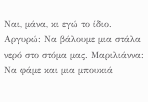Ναι, μάνα, κι εγώ το ίδιο. Αργυρώ: Να βάλουμε μια στάλα νερό στο στόμα μας. Μαριλιάννα: Να φάμε και μια μπουκιά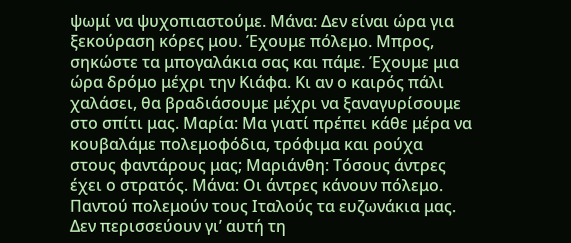ψωμί να ψυχοπιαστούμε. Μάνα: Δεν είναι ώρα για ξεκούραση κόρες μου. Έχουμε πόλεμο. Μπρος, σηκώστε τα μπογαλάκια σας και πάμε. Έχουμε μια ώρα δρόμο μέχρι την Κιάφα. Κι αν ο καιρός πάλι χαλάσει, θα βραδιάσουμε μέχρι να ξαναγυρίσουμε στο σπίτι μας. Μαρία: Μα γιατί πρέπει κάθε μέρα να κουβαλάμε πολεμοφόδια, τρόφιμα και ρούχα στους φαντάρους μας; Μαριάνθη: Τόσους άντρες έχει ο στρατός. Μάνα: Οι άντρες κάνουν πόλεμο. Παντού πολεμούν τους Ιταλούς τα ευζωνάκια μας. Δεν περισσεύουν γι’ αυτή τη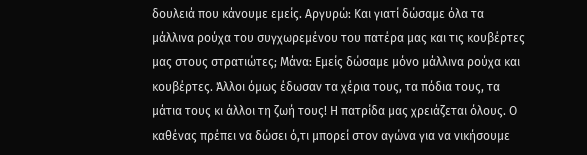δουλειά που κάνουμε εμείς. Αργυρώ: Και γιατί δώσαμε όλα τα μάλλινα ρούχα του συγχωρεμένου του πατέρα μας και τις κουβέρτες μας στους στρατιώτες; Μάνα: Εμείς δώσαμε μόνο μάλλινα ρούχα και κουβέρτες. Άλλοι όμως έδωσαν τα χέρια τους, τα πόδια τους, τα μάτια τους κι άλλοι τη ζωή τους! Η πατρίδα μας χρειάζεται όλους. Ο καθένας πρέπει να δώσει ό,τι μπορεί στον αγώνα για να νικήσουμε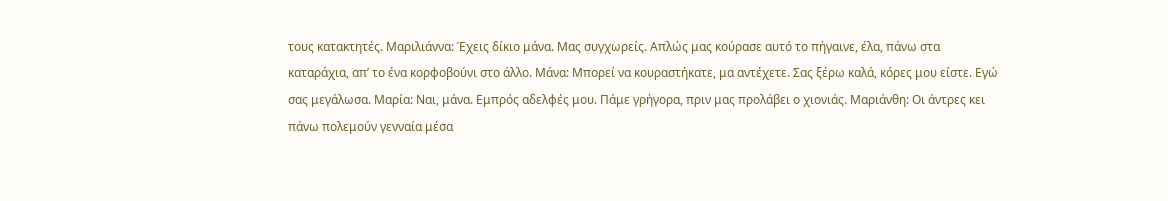τους κατακτητές. Μαριλιάννα: Έχεις δίκιο μάνα. Μας συγχωρείς. Απλώς μας κούρασε αυτό το πήγαινε, έλα, πάνω στα καταράχια, απ’ το ένα κορφοβούνι στο άλλο. Μάνα: Μπορεί να κουραστήκατε, μα αντέχετε. Σας ξέρω καλά, κόρες μου είστε. Εγώ σας μεγάλωσα. Μαρία: Ναι, μάνα. Εμπρός αδελφές μου. Πάμε γρήγορα, πριν μας προλάβει ο χιονιάς. Μαριάνθη: Οι άντρες κει πάνω πολεμούν γενναία μέσα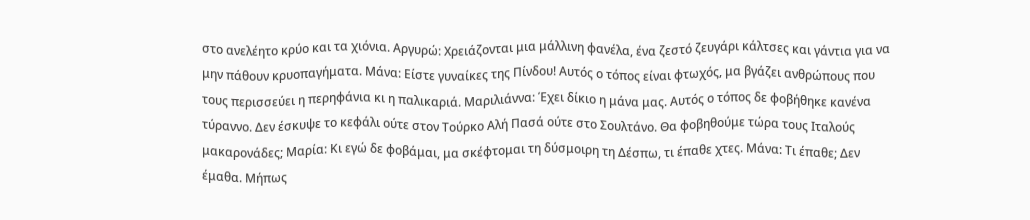στο ανελέητο κρύο και τα χιόνια. Αργυρώ: Χρειάζονται μια μάλλινη φανέλα, ένα ζεστό ζευγάρι κάλτσες και γάντια για να μην πάθουν κρυοπαγήματα. Μάνα: Είστε γυναίκες της Πίνδου! Αυτός ο τόπος είναι φτωχός, μα βγάζει ανθρώπους που τους περισσεύει η περηφάνια κι η παλικαριά. Μαριλιάννα: Έχει δίκιο η μάνα μας. Αυτός ο τόπος δε φοβήθηκε κανένα τύραννο. Δεν έσκυψε το κεφάλι ούτε στον Τούρκο Αλή Πασά ούτε στο Σουλτάνο. Θα φοβηθούμε τώρα τους Ιταλούς μακαρονάδες; Μαρία: Κι εγώ δε φοβάμαι, μα σκέφτομαι τη δύσμοιρη τη Δέσπω, τι έπαθε χτες. Μάνα: Τι έπαθε; Δεν έμαθα. Μήπως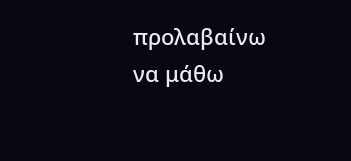προλαβαίνω να μάθω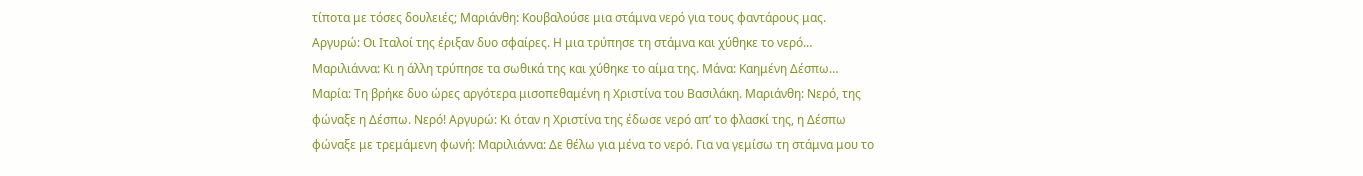τίποτα με τόσες δουλειές; Μαριάνθη: Κουβαλούσε μια στάμνα νερό για τους φαντάρους μας. Αργυρώ: Οι Ιταλοί της έριξαν δυο σφαίρες. Η μια τρύπησε τη στάμνα και χύθηκε το νερό… Μαριλιάννα: Κι η άλλη τρύπησε τα σωθικά της και χύθηκε το αίμα της. Μάνα: Καημένη Δέσπω… Μαρία: Τη βρήκε δυο ώρες αργότερα μισοπεθαμένη η Χριστίνα του Βασιλάκη. Μαριάνθη: Νερό, της φώναξε η Δέσπω. Νερό! Αργυρώ: Κι όταν η Χριστίνα της έδωσε νερό απ’ το φλασκί της, η Δέσπω φώναξε με τρεμάμενη φωνή: Μαριλιάννα: Δε θέλω για μένα το νερό. Για να γεμίσω τη στάμνα μου το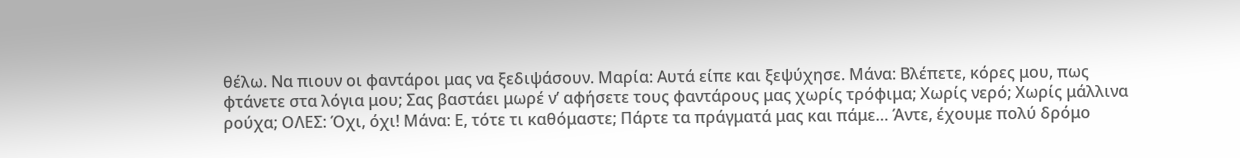θέλω. Να πιουν οι φαντάροι μας να ξεδιψάσουν. Μαρία: Αυτά είπε και ξεψύχησε. Μάνα: Βλέπετε, κόρες μου, πως φτάνετε στα λόγια μου; Σας βαστάει μωρέ ν’ αφήσετε τους φαντάρους μας χωρίς τρόφιμα; Χωρίς νερό; Χωρίς μάλλινα ρούχα; ΟΛΕΣ: Όχι, όχι! Μάνα: Ε, τότε τι καθόμαστε; Πάρτε τα πράγματά μας και πάμε… Άντε, έχουμε πολύ δρόμο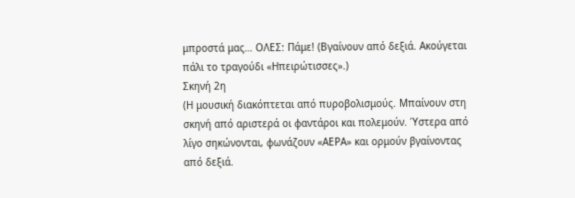μπροστά μας… ΟΛΕΣ: Πάμε! (Βγαίνουν από δεξιά. Ακούγεται πάλι το τραγούδι «Ηπειρώτισσες».)
Σκηνή 2η
(Η μουσική διακόπτεται από πυροβολισμούς. Μπαίνουν στη σκηνή από αριστερά οι φαντάροι και πολεμούν. Ύστερα από λίγο σηκώνονται, φωνάζουν «ΑΕΡΑ» και ορμούν βγαίνοντας από δεξιά.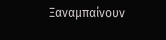Ξαναμπαίνουν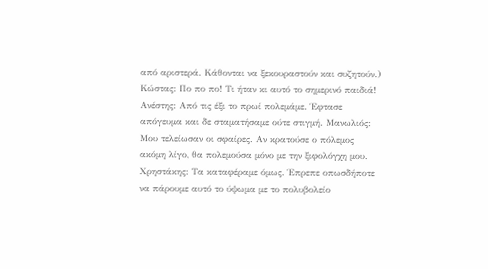από αριστερά. Κάθονται να ξεκουραστούν και συζητούν.)
Κώστας: Πο πο πο! Τι ήταν κι αυτό το σημερινό παιδιά! Ανέστης: Από τις έξι το πρωί πολεμάμε. Έφτασε απόγευμα και δε σταματήσαμε ούτε στιγμή. Μανωλιός: Μου τελείωσαν οι σφαίρες. Αν κρατούσε ο πόλεμος ακόμη λίγο, θα πολεμούσα μόνο με την ξιφολόγχη μου. Χρηστάκης: Τα καταφέραμε όμως. Έπρεπε οπωσδήποτε να πάρουμε αυτό το ύψωμα με το πολυβολείο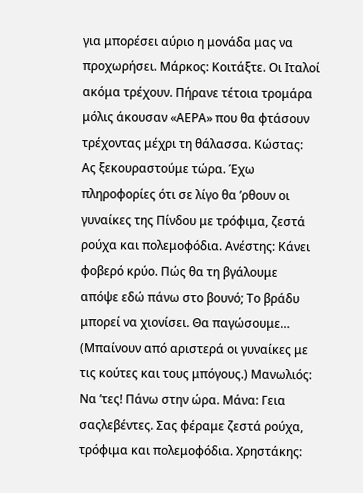για μπορέσει αύριο η μονάδα μας να προχωρήσει. Μάρκος: Κοιτάξτε. Οι Ιταλοί ακόμα τρέχουν. Πήρανε τέτοια τρομάρα μόλις άκουσαν «ΑΕΡΑ» που θα φτάσουν τρέχοντας μέχρι τη θάλασσα. Κώστας: Ας ξεκουραστούμε τώρα. Έχω πληροφορίες ότι σε λίγο θα ’ρθουν οι γυναίκες της Πίνδου με τρόφιμα, ζεστά ρούχα και πολεμοφόδια. Ανέστης: Κάνει φοβερό κρύο. Πώς θα τη βγάλουμε απόψε εδώ πάνω στο βουνό; Το βράδυ μπορεί να χιονίσει. Θα παγώσουμε… (Μπαίνουν από αριστερά οι γυναίκες με τις κούτες και τους μπόγους.) Μανωλιός: Να ’τες! Πάνω στην ώρα. Μάνα: Γεια σαςλεβέντες. Σας φέραμε ζεστά ρούχα, τρόφιμα και πολεμοφόδια. Χρηστάκης: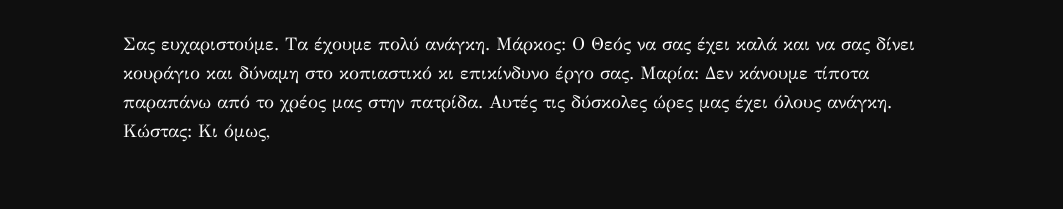Σας ευχαριστούμε. Τα έχουμε πολύ ανάγκη. Μάρκος: Ο Θεός να σας έχει καλά και να σας δίνει κουράγιο και δύναμη στο κοπιαστικό κι επικίνδυνο έργο σας. Μαρία: Δεν κάνουμε τίποτα παραπάνω από το χρέος μας στην πατρίδα. Αυτές τις δύσκολες ώρες μας έχει όλους ανάγκη. Κώστας: Κι όμως,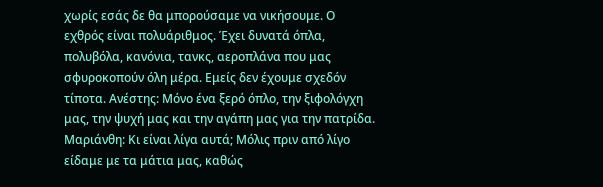χωρίς εσάς δε θα μπορούσαμε να νικήσουμε. Ο εχθρός είναι πολυάριθμος. Έχει δυνατά όπλα, πολυβόλα, κανόνια, τανκς, αεροπλάνα που μας σφυροκοπούν όλη μέρα. Εμείς δεν έχουμε σχεδόν τίποτα. Ανέστης: Μόνο ένα ξερό όπλο, την ξιφολόγχη μας, την ψυχή μας και την αγάπη μας για την πατρίδα. Μαριάνθη: Κι είναι λίγα αυτά; Μόλις πριν από λίγο είδαμε με τα μάτια μας, καθώς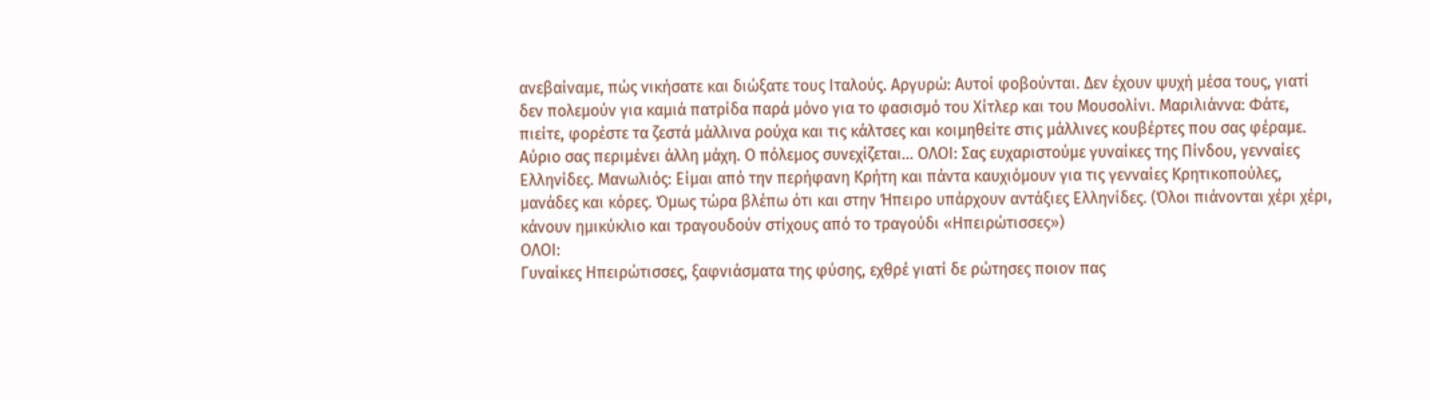ανεβαίναμε, πώς νικήσατε και διώξατε τους Ιταλούς. Αργυρώ: Αυτοί φοβούνται. Δεν έχουν ψυχή μέσα τους, γιατί δεν πολεμούν για καμιά πατρίδα παρά μόνο για το φασισμό του Χίτλερ και του Μουσολίνι. Μαριλιάννα: Φάτε, πιείτε, φορέστε τα ζεστά μάλλινα ρούχα και τις κάλτσες και κοιμηθείτε στις μάλλινες κουβέρτες που σας φέραμε. Αύριο σας περιμένει άλλη μάχη. Ο πόλεμος συνεχίζεται… ΟΛΟΙ: Σας ευχαριστούμε γυναίκες της Πίνδου, γενναίες Ελληνίδες. Μανωλιός: Είμαι από την περήφανη Κρήτη και πάντα καυχιόμουν για τις γενναίες Κρητικοπούλες, μανάδες και κόρες. Όμως τώρα βλέπω ότι και στην Ήπειρο υπάρχουν αντάξιες Ελληνίδες. (Όλοι πιάνονται χέρι χέρι, κάνουν ημικύκλιο και τραγουδούν στίχους από το τραγούδι «Ηπειρώτισσες»)
ΟΛΟΙ:
Γυναίκες Ηπειρώτισσες, ξαφνιάσματα της φύσης, εχθρέ γιατί δε ρώτησες ποιον πας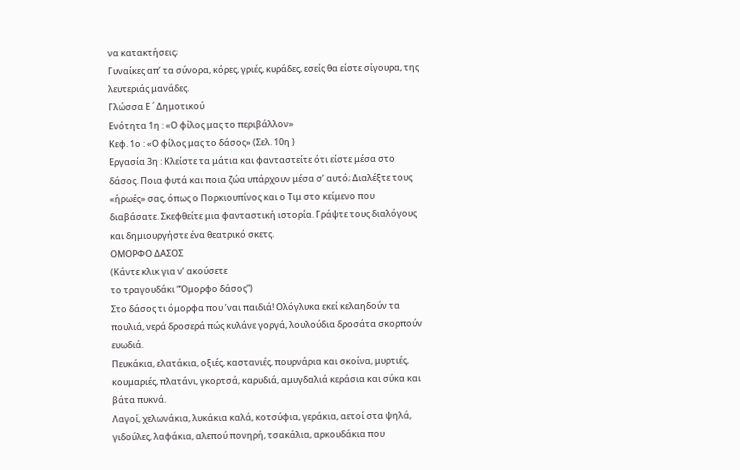να κατακτήσεις;
Γυναίκες απ’ τα σύνορα, κόρες, γριές, κυράδες, εσείς θα είστε σίγουρα, της λευτεριάς μανάδες.
Γλώσσα Ε ΄ Δημοτικού
Ενότητα 1η : «Ο φίλος μας το περιβάλλον»
Κεφ. 1ο : «Ο φίλος μας το δάσος» (Σελ. 10η )
Εργασία 3η : Κλείστε τα μάτια και φανταστείτε ότι είστε μέσα στο δάσος. Ποια φυτά και ποια ζώα υπάρχουν μέσα σ’ αυτό; Διαλέξτε τους «ήρωές» σας, όπως ο Πορκιουπίνος και ο Τιμ στο κείμενο που διαβάσατε. Σκεφθείτε μια φανταστική ιστορία. Γράψτε τους διαλόγους και δημιουργήστε ένα θεατρικό σκετς.
ΟΜΟΡΦΟ ΔΑΣΟΣ
(Κάντε κλικ για ν’ ακούσετε
το τραγουδάκι “Όμορφο δάσος”)
Στο δάσος τι όμορφα που ’ναι παιδιά! Ολόγλυκα εκεί κελαηδούν τα πουλιά, νερά δροσερά πώς κυλάνε γοργά, λουλούδια δροσάτα σκορπούν ευωδιά.
Πευκάκια, ελατάκια, οξιές, καστανιές, πουρνάρια και σκοίνα, μυρτιές, κουμαριές, πλατάνι, γκορτσά, καρυδιά, αμυγδαλιά κεράσια και σύκα και βάτα πυκνά.
Λαγοί, χελωνάκια, λυκάκια καλά, κοτσύφια, γεράκια, αετοί στα ψηλά, γιδούλες, λαφάκια, αλεπού πονηρή, τσακάλια, αρκουδάκια που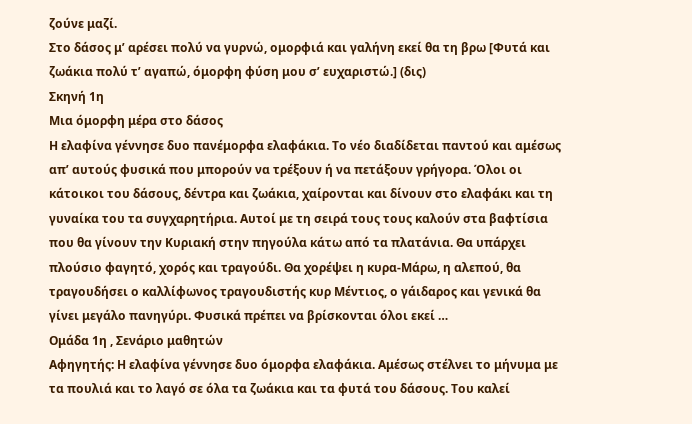ζούνε μαζί.
Στο δάσος μ’ αρέσει πολύ να γυρνώ, ομορφιά και γαλήνη εκεί θα τη βρω [Φυτά και ζωάκια πολύ τ’ αγαπώ, όμορφη φύση μου σ’ ευχαριστώ.] (δις)
Σκηνή 1η
Μια όμορφη μέρα στο δάσος
Η ελαφίνα γέννησε δυο πανέμορφα ελαφάκια. Το νέο διαδίδεται παντού και αμέσως απ’ αυτούς φυσικά που μπορούν να τρέξουν ή να πετάξουν γρήγορα. Όλοι οι κάτοικοι του δάσους, δέντρα και ζωάκια, χαίρονται και δίνουν στο ελαφάκι και τη γυναίκα του τα συγχαρητήρια. Αυτοί με τη σειρά τους τους καλούν στα βαφτίσια που θα γίνουν την Κυριακή στην πηγούλα κάτω από τα πλατάνια. Θα υπάρχει πλούσιο φαγητό, χορός και τραγούδι. Θα χορέψει η κυρα-Μάρω, η αλεπού, θα τραγουδήσει ο καλλίφωνος τραγουδιστής κυρ Μέντιος, ο γάιδαρος και γενικά θα γίνει μεγάλο πανηγύρι. Φυσικά πρέπει να βρίσκονται όλοι εκεί …
Ομάδα 1η , Σενάριο μαθητών
Αφηγητής: Η ελαφίνα γέννησε δυο όμορφα ελαφάκια. Αμέσως στέλνει το μήνυμα με τα πουλιά και το λαγό σε όλα τα ζωάκια και τα φυτά του δάσους. Του καλεί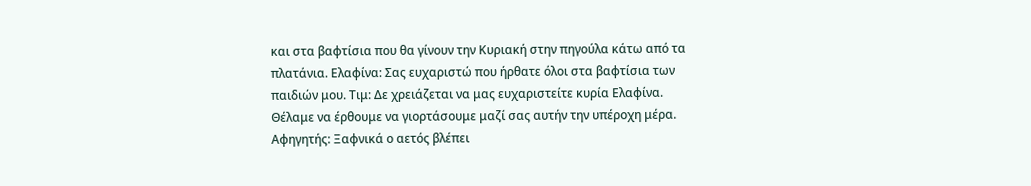και στα βαφτίσια που θα γίνουν την Κυριακή στην πηγούλα κάτω από τα πλατάνια. Ελαφίνα: Σας ευχαριστώ που ήρθατε όλοι στα βαφτίσια των παιδιών μου. Τιμ: Δε χρειάζεται να μας ευχαριστείτε κυρία Ελαφίνα. Θέλαμε να έρθουμε να γιορτάσουμε μαζί σας αυτήν την υπέροχη μέρα. Αφηγητής: Ξαφνικά ο αετός βλέπει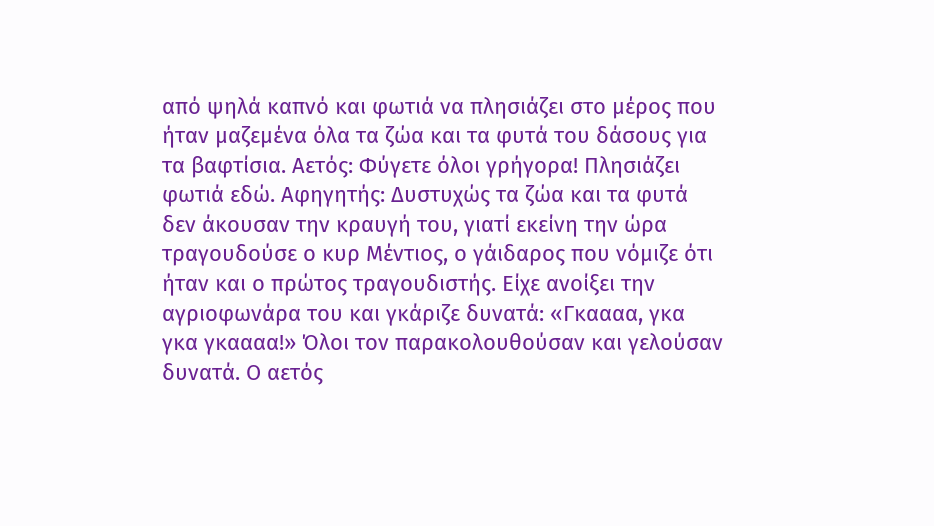από ψηλά καπνό και φωτιά να πλησιάζει στο μέρος που ήταν μαζεμένα όλα τα ζώα και τα φυτά του δάσους για τα βαφτίσια. Αετός: Φύγετε όλοι γρήγορα! Πλησιάζει φωτιά εδώ. Αφηγητής: Δυστυχώς τα ζώα και τα φυτά δεν άκουσαν την κραυγή του, γιατί εκείνη την ώρα τραγουδούσε ο κυρ Μέντιος, ο γάιδαρος που νόμιζε ότι ήταν και ο πρώτος τραγουδιστής. Είχε ανοίξει την αγριοφωνάρα του και γκάριζε δυνατά: «Γκαααα, γκα γκα γκαααα!» Όλοι τον παρακολουθούσαν και γελούσαν δυνατά. Ο αετός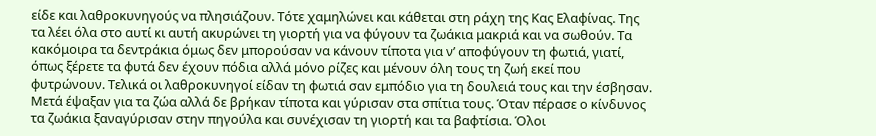είδε και λαθροκυνηγούς να πλησιάζουν. Τότε χαμηλώνει και κάθεται στη ράχη της Κας Ελαφίνας. Της τα λέει όλα στο αυτί κι αυτή ακυρώνει τη γιορτή για να φύγουν τα ζωάκια μακριά και να σωθούν. Τα κακόμοιρα τα δεντράκια όμως δεν μπορούσαν να κάνουν τίποτα για ν’ αποφύγουν τη φωτιά, γιατί, όπως ξέρετε τα φυτά δεν έχουν πόδια αλλά μόνο ρίζες και μένουν όλη τους τη ζωή εκεί που φυτρώνουν. Τελικά οι λαθροκυνηγοί είδαν τη φωτιά σαν εμπόδιο για τη δουλειά τους και την έσβησαν. Μετά έψαξαν για τα ζώα αλλά δε βρήκαν τίποτα και γύρισαν στα σπίτια τους. Όταν πέρασε ο κίνδυνος τα ζωάκια ξαναγύρισαν στην πηγούλα και συνέχισαν τη γιορτή και τα βαφτίσια. Όλοι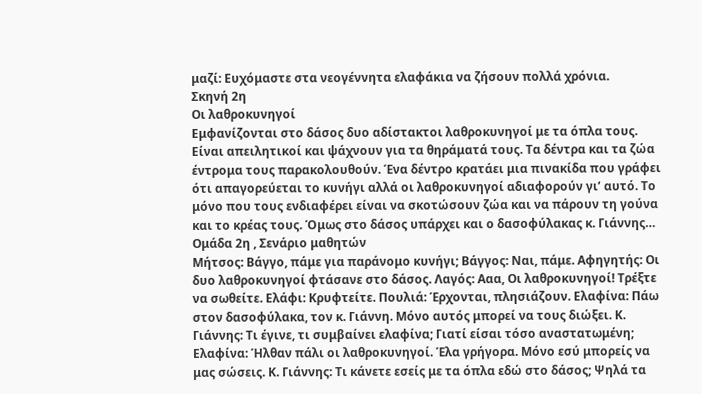μαζί: Ευχόμαστε στα νεογέννητα ελαφάκια να ζήσουν πολλά χρόνια.
Σκηνή 2η
Οι λαθροκυνηγοί
Εμφανίζονται στο δάσος δυο αδίστακτοι λαθροκυνηγοί με τα όπλα τους. Είναι απειλητικοί και ψάχνουν για τα θηράματά τους. Τα δέντρα και τα ζώα έντρομα τους παρακολουθούν. Ένα δέντρο κρατάει μια πινακίδα που γράφει ότι απαγορεύεται το κυνήγι αλλά οι λαθροκυνηγοί αδιαφορούν γι’ αυτό. Το μόνο που τους ενδιαφέρει είναι να σκοτώσουν ζώα και να πάρουν τη γούνα και το κρέας τους. Όμως στο δάσος υπάρχει και ο δασοφύλακας κ. Γιάννης…
Ομάδα 2η , Σενάριο μαθητών
Μήτσος: Βάγγο, πάμε για παράνομο κυνήγι; Βάγγος: Ναι, πάμε. Αφηγητής: Οι δυο λαθροκυνηγοί φτάσανε στο δάσος. Λαγός: Ααα, Οι λαθροκυνηγοί! Τρέξτε να σωθείτε. Ελάφι: Κρυφτείτε. Πουλιά: Έρχονται, πλησιάζουν. Ελαφίνα: Πάω στον δασοφύλακα, τον κ. Γιάννη. Μόνο αυτός μπορεί να τους διώξει. Κ. Γιάννης: Τι έγινε, τι συμβαίνει ελαφίνα; Γιατί είσαι τόσο αναστατωμένη; Ελαφίνα: Ήλθαν πάλι οι λαθροκυνηγοί. Έλα γρήγορα. Μόνο εσύ μπορείς να μας σώσεις. Κ. Γιάννης: Τι κάνετε εσείς με τα όπλα εδώ στο δάσος; Ψηλά τα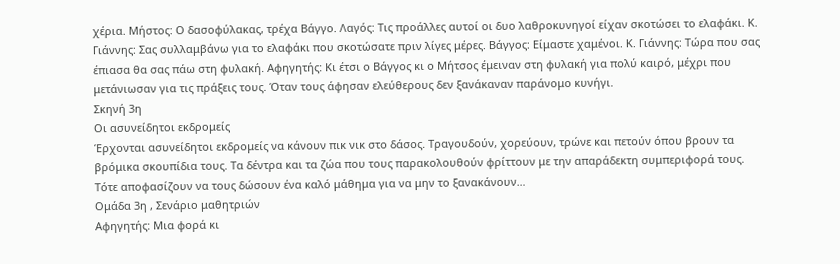χέρια. Μήστος: Ο δασοφύλακας, τρέχα Βάγγο. Λαγός: Τις προάλλες αυτοί οι δυο λαθροκυνηγοί είχαν σκοτώσει το ελαφάκι. Κ. Γιάννης: Σας συλλαμβάνω για το ελαφάκι που σκοτώσατε πριν λίγες μέρες. Βάγγος: Είμαστε χαμένοι. Κ. Γιάννης: Τώρα που σας έπιασα θα σας πάω στη φυλακή. Αφηγητής: Κι έτσι ο Βάγγος κι ο Μήτσος έμειναν στη φυλακή για πολύ καιρό, μέχρι που μετάνιωσαν για τις πράξεις τους. Όταν τους άφησαν ελεύθερους δεν ξανάκαναν παράνομο κυνήγι.
Σκηνή 3η
Οι ασυνείδητοι εκδρομείς
Έρχονται ασυνείδητοι εκδρομείς να κάνουν πικ νικ στο δάσος. Τραγουδούν, χορεύουν, τρώνε και πετούν όπου βρουν τα βρόμικα σκουπίδια τους. Τα δέντρα και τα ζώα που τους παρακολουθούν φρίττουν με την απαράδεκτη συμπεριφορά τους. Τότε αποφασίζουν να τους δώσουν ένα καλό μάθημα για να μην το ξανακάνουν…
Ομάδα 3η , Σενάριο μαθητριών
Αφηγητής: Μια φορά κι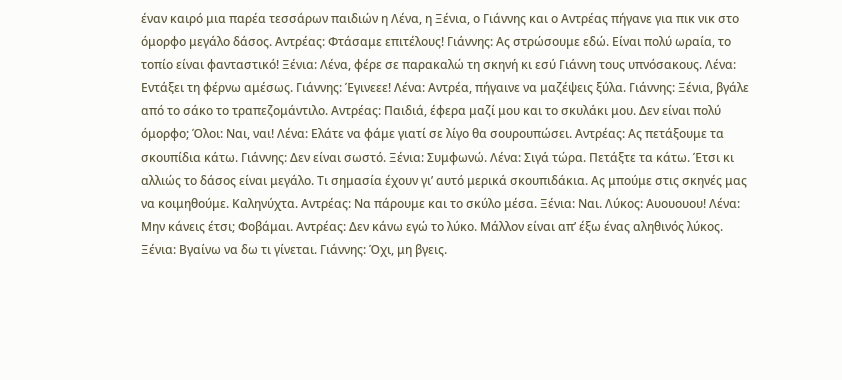έναν καιρό μια παρέα τεσσάρων παιδιών η Λένα, η Ξένια, ο Γιάννης και ο Αντρέας πήγανε για πικ νικ στο όμορφο μεγάλο δάσος. Αντρέας: Φτάσαμε επιτέλους! Γιάννης: Ας στρώσουμε εδώ. Είναι πολύ ωραία, το τοπίο είναι φανταστικό! Ξένια: Λένα, φέρε σε παρακαλώ τη σκηνή κι εσύ Γιάννη τους υπνόσακους. Λένα: Εντάξει τη φέρνω αμέσως. Γιάννης: Έγινεεε! Λένα: Αντρέα, πήγαινε να μαζέψεις ξύλα. Γιάννης: Ξένια, βγάλε από το σάκο το τραπεζομάντιλο. Αντρέας: Παιδιά, έφερα μαζί μου και το σκυλάκι μου. Δεν είναι πολύ όμορφο; Όλοι: Ναι, ναι! Λένα: Ελάτε να φάμε γιατί σε λίγο θα σουρουπώσει. Αντρέας: Ας πετάξουμε τα σκουπίδια κάτω. Γιάννης: Δεν είναι σωστό. Ξένια: Συμφωνώ. Λένα: Σιγά τώρα. Πετάξτε τα κάτω. Έτσι κι αλλιώς το δάσος είναι μεγάλο. Τι σημασία έχουν γι’ αυτό μερικά σκουπιδάκια. Ας μπούμε στις σκηνές μας να κοιμηθούμε. Καληνύχτα. Αντρέας: Να πάρουμε και το σκύλο μέσα. Ξένια: Ναι. Λύκος: Αυουουου! Λένα: Μην κάνεις έτσι; Φοβάμαι. Αντρέας: Δεν κάνω εγώ το λύκο. Μάλλον είναι απ’ έξω ένας αληθινός λύκος. Ξένια: Βγαίνω να δω τι γίνεται. Γιάννης: Όχι, μη βγεις.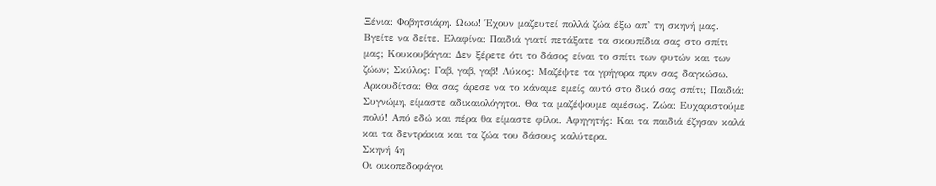Ξένια: Φοβητσιάρη. Ωωω! Έχουν μαζευτεί πολλά ζώα έξω απ’ τη σκηνή μας. Βγείτε να δείτε. Ελαφίνα: Παιδιά γιατί πετάξατε τα σκουπίδια σας στο σπίτι μας; Κουκουβάγια: Δεν ξέρετε ότι το δάσος είναι το σπίτι των φυτών και των ζώων; Σκύλος: Γαβ, γαβ, γαβ! Λύκος: Μαζέψτε τα γρήγορα πριν σας δαγκώσω. Αρκουδίτσα: Θα σας άρεσε να το κάναμε εμείς αυτό στο δικό σας σπίτι; Παιδιά: Συγνώμη, είμαστε αδικαιολόγητοι. Θα τα μαζέψουμε αμέσως. Ζώα: Ευχαριστούμε πολύ! Από εδώ και πέρα θα είμαστε φίλοι. Αφηγητής: Και τα παιδιά έζησαν καλά και τα δεντράκια και τα ζώα του δάσους καλύτερα.
Σκηνή 4η
Οι οικοπεδοφάγοι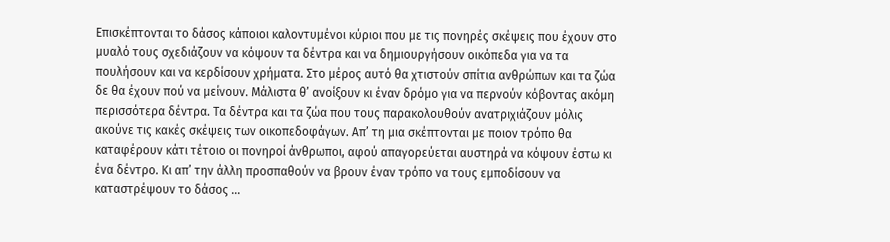Επισκέπτονται το δάσος κάποιοι καλοντυμένοι κύριοι που με τις πονηρές σκέψεις που έχουν στο μυαλό τους σχεδιάζουν να κόψουν τα δέντρα και να δημιουργήσουν οικόπεδα για να τα πουλήσουν και να κερδίσουν χρήματα. Στο μέρος αυτό θα χτιστούν σπίτια ανθρώπων και τα ζώα δε θα έχουν πού να μείνουν. Μάλιστα θ’ ανοίξουν κι έναν δρόμο για να περνούν κόβοντας ακόμη περισσότερα δέντρα. Τα δέντρα και τα ζώα που τους παρακολουθούν ανατριχιάζουν μόλις ακούνε τις κακές σκέψεις των οικοπεδοφάγων. Απ’ τη μια σκέπτονται με ποιον τρόπο θα καταφέρουν κάτι τέτοιο οι πονηροί άνθρωποι, αφού απαγορεύεται αυστηρά να κόψουν έστω κι ένα δέντρο. Κι απ’ την άλλη προσπαθούν να βρουν έναν τρόπο να τους εμποδίσουν να καταστρέψουν το δάσος …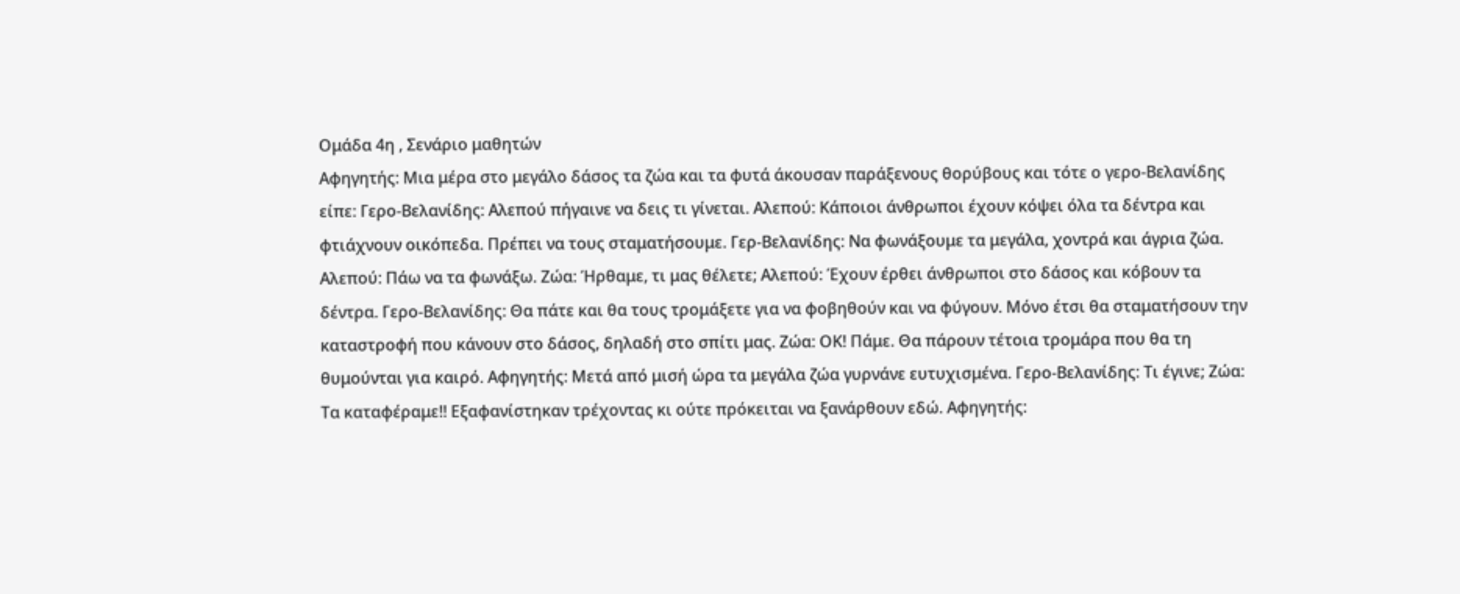Ομάδα 4η , Σενάριο μαθητών
Αφηγητής: Μια μέρα στο μεγάλο δάσος τα ζώα και τα φυτά άκουσαν παράξενους θορύβους και τότε ο γερο-Βελανίδης είπε: Γερο-Βελανίδης: Αλεπού πήγαινε να δεις τι γίνεται. Αλεπού: Κάποιοι άνθρωποι έχουν κόψει όλα τα δέντρα και φτιάχνουν οικόπεδα. Πρέπει να τους σταματήσουμε. Γερ-Βελανίδης: Να φωνάξουμε τα μεγάλα, χοντρά και άγρια ζώα. Αλεπού: Πάω να τα φωνάξω. Ζώα: Ήρθαμε, τι μας θέλετε; Αλεπού: Έχουν έρθει άνθρωποι στο δάσος και κόβουν τα δέντρα. Γερο-Βελανίδης: Θα πάτε και θα τους τρομάξετε για να φοβηθούν και να φύγουν. Μόνο έτσι θα σταματήσουν την καταστροφή που κάνουν στο δάσος, δηλαδή στο σπίτι μας. Ζώα: ΟΚ! Πάμε. Θα πάρουν τέτοια τρομάρα που θα τη θυμούνται για καιρό. Αφηγητής: Μετά από μισή ώρα τα μεγάλα ζώα γυρνάνε ευτυχισμένα. Γερο-Βελανίδης: Τι έγινε; Ζώα: Τα καταφέραμε!! Εξαφανίστηκαν τρέχοντας κι ούτε πρόκειται να ξανάρθουν εδώ. Αφηγητής: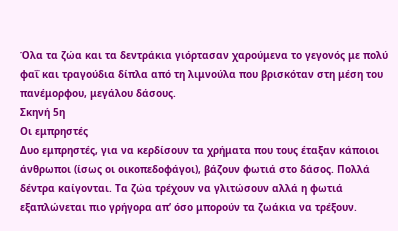Όλα τα ζώα και τα δεντράκια γιόρτασαν χαρούμενα το γεγονός με πολύ φαΐ και τραγούδια δίπλα από τη λιμνούλα που βρισκόταν στη μέση του πανέμορφου, μεγάλου δάσους.
Σκηνή 5η
Οι εμπρηστές
Δυο εμπρηστές, για να κερδίσουν τα χρήματα που τους έταξαν κάποιοι άνθρωποι (ίσως οι οικοπεδοφάγοι), βάζουν φωτιά στο δάσος. Πολλά δέντρα καίγονται. Τα ζώα τρέχουν να γλιτώσουν αλλά η φωτιά εξαπλώνεται πιο γρήγορα απ’ όσο μπορούν τα ζωάκια να τρέξουν.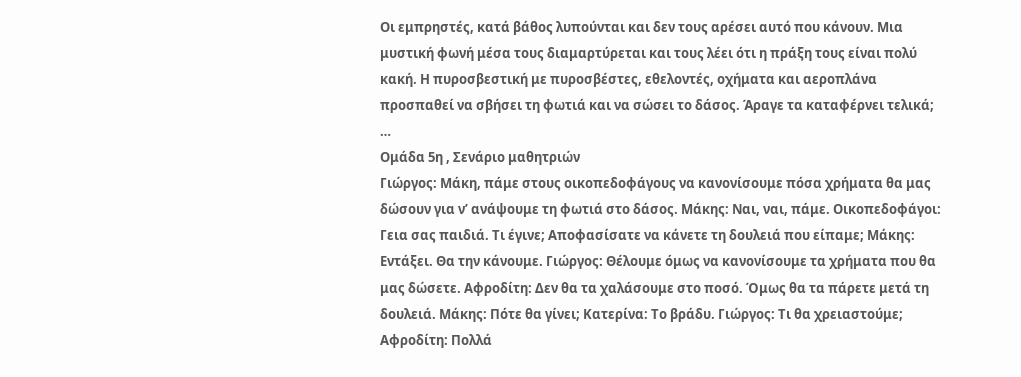Οι εμπρηστές, κατά βάθος λυπούνται και δεν τους αρέσει αυτό που κάνουν. Μια μυστική φωνή μέσα τους διαμαρτύρεται και τους λέει ότι η πράξη τους είναι πολύ κακή. Η πυροσβεστική με πυροσβέστες, εθελοντές, οχήματα και αεροπλάνα προσπαθεί να σβήσει τη φωτιά και να σώσει το δάσος. Άραγε τα καταφέρνει τελικά; …
Ομάδα 5η , Σενάριο μαθητριών
Γιώργος: Μάκη, πάμε στους οικοπεδοφάγους να κανονίσουμε πόσα χρήματα θα μας δώσουν για ν’ ανάψουμε τη φωτιά στο δάσος. Μάκης: Ναι, ναι, πάμε. Οικοπεδοφάγοι: Γεια σας παιδιά. Τι έγινε; Αποφασίσατε να κάνετε τη δουλειά που είπαμε; Μάκης: Εντάξει. Θα την κάνουμε. Γιώργος: Θέλουμε όμως να κανονίσουμε τα χρήματα που θα μας δώσετε. Αφροδίτη: Δεν θα τα χαλάσουμε στο ποσό. Όμως θα τα πάρετε μετά τη δουλειά. Μάκης: Πότε θα γίνει; Κατερίνα: Το βράδυ. Γιώργος: Τι θα χρειαστούμε; Αφροδίτη: Πολλά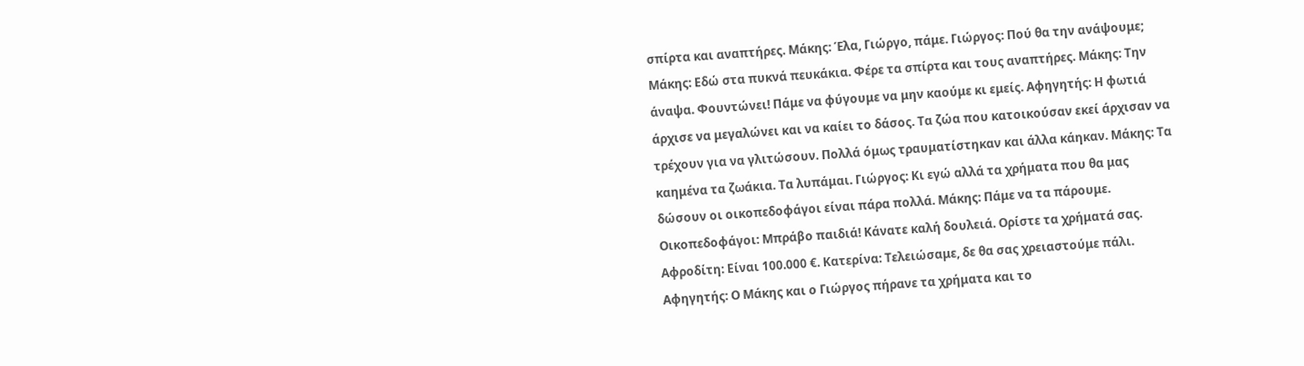σπίρτα και αναπτήρες. Μάκης: Έλα, Γιώργο, πάμε. Γιώργος: Πού θα την ανάψουμε; Μάκης: Εδώ στα πυκνά πευκάκια. Φέρε τα σπίρτα και τους αναπτήρες. Μάκης: Την άναψα. Φουντώνει! Πάμε να φύγουμε να μην καούμε κι εμείς. Αφηγητής: Η φωτιά άρχισε να μεγαλώνει και να καίει το δάσος. Τα ζώα που κατοικούσαν εκεί άρχισαν να τρέχουν για να γλιτώσουν. Πολλά όμως τραυματίστηκαν και άλλα κάηκαν. Μάκης: Τα καημένα τα ζωάκια. Τα λυπάμαι. Γιώργος: Κι εγώ αλλά τα χρήματα που θα μας δώσουν οι οικοπεδοφάγοι είναι πάρα πολλά. Μάκης: Πάμε να τα πάρουμε. Οικοπεδοφάγοι: Μπράβο παιδιά! Κάνατε καλή δουλειά. Ορίστε τα χρήματά σας. Αφροδίτη: Είναι 100.000 €. Κατερίνα: Τελειώσαμε, δε θα σας χρειαστούμε πάλι. Αφηγητής: Ο Μάκης και ο Γιώργος πήρανε τα χρήματα και το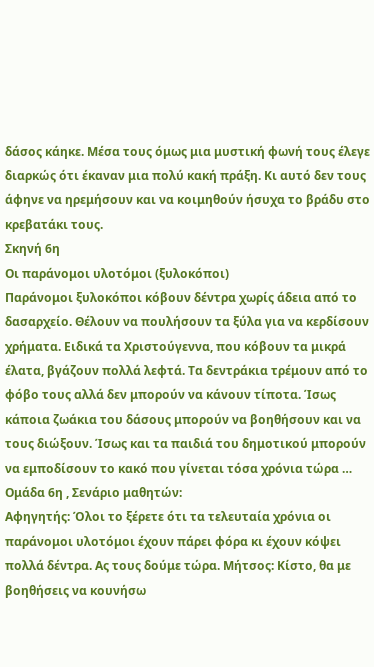δάσος κάηκε. Μέσα τους όμως μια μυστική φωνή τους έλεγε διαρκώς ότι έκαναν μια πολύ κακή πράξη. Κι αυτό δεν τους άφηνε να ηρεμήσουν και να κοιμηθούν ήσυχα το βράδυ στο κρεβατάκι τους.
Σκηνή 6η
Οι παράνομοι υλοτόμοι (ξυλοκόποι)
Παράνομοι ξυλοκόποι κόβουν δέντρα χωρίς άδεια από το δασαρχείο. Θέλουν να πουλήσουν τα ξύλα για να κερδίσουν χρήματα. Ειδικά τα Χριστούγεννα, που κόβουν τα μικρά έλατα, βγάζουν πολλά λεφτά. Τα δεντράκια τρέμουν από το φόβο τους αλλά δεν μπορούν να κάνουν τίποτα. Ίσως κάποια ζωάκια του δάσους μπορούν να βοηθήσουν και να τους διώξουν. Ίσως και τα παιδιά του δημοτικού μπορούν να εμποδίσουν το κακό που γίνεται τόσα χρόνια τώρα …
Ομάδα 6η , Σενάριο μαθητών:
Αφηγητής: Όλοι το ξέρετε ότι τα τελευταία χρόνια οι παράνομοι υλοτόμοι έχουν πάρει φόρα κι έχουν κόψει πολλά δέντρα. Ας τους δούμε τώρα. Μήτσος: Κίστο, θα με βοηθήσεις να κουνήσω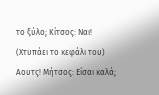το ξύλο; Κίτσος: Ναι! (Χτυπάει το κεφάλι του) Αουτς! Μήτσος: Είσαι καλά;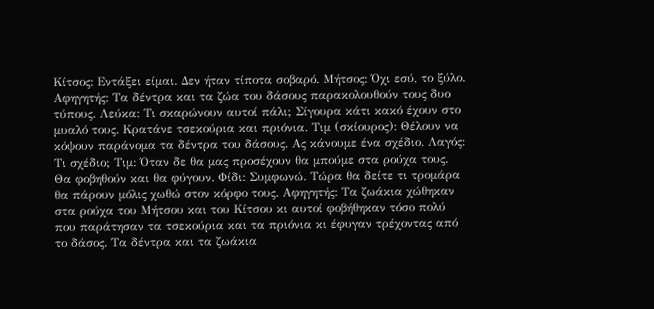Κίτσος: Εντάξει είμαι. Δεν ήταν τίποτα σοβαρό. Μήτσος: Όχι εσύ, το ξύλο. Αφηγητής: Τα δέντρα και τα ζώα του δάσους παρακολουθούν τους δυο τύπους. Λεύκα: Τι σκαρώνουν αυτοί πάλι; Σίγουρα κάτι κακό έχουν στο μυαλό τους. Κρατάνε τσεκούρια και πριόνια. Τιμ (σκίουρος): Θέλουν να κόψουν παράνομα τα δέντρα του δάσους. Ας κάνουμε ένα σχέδιο. Λαγός: Τι σχέδιο; Τιμ: Όταν δε θα μας προσέχουν θα μπούμε στα ρούχα τους. Θα φοβηθούν και θα φύγουν. Φίδι: Συμφωνώ. Τώρα θα δείτε τι τρομάρα θα πάρουν μόλις χωθώ στον κόρφο τους. Αφηγητής: Τα ζωάκια χώθηκαν στα ρούχα του Μήτσου και του Κίτσου κι αυτοί φοβήθηκαν τόσο πολύ που παράτησαν τα τσεκούρια και τα πριόνια κι έφυγαν τρέχοντας από το δάσος. Τα δέντρα και τα ζωάκια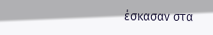έσκασαν στα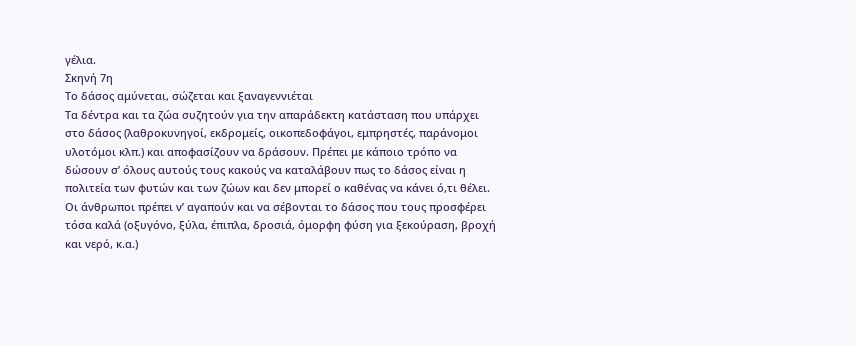γέλια.
Σκηνή 7η
Το δάσος αμύνεται, σώζεται και ξαναγεννιέται
Τα δέντρα και τα ζώα συζητούν για την απαράδεκτη κατάσταση που υπάρχει στο δάσος (λαθροκυνηγοί, εκδρομείς, οικοπεδοφάγοι, εμπρηστές, παράνομοι υλοτόμοι κλπ.) και αποφασίζουν να δράσουν. Πρέπει με κάποιο τρόπο να δώσουν σ’ όλους αυτούς τους κακούς να καταλάβουν πως το δάσος είναι η πολιτεία των φυτών και των ζώων και δεν μπορεί ο καθένας να κάνει ό,τι θέλει. Οι άνθρωποι πρέπει ν’ αγαπούν και να σέβονται το δάσος που τους προσφέρει τόσα καλά (οξυγόνο, ξύλα, έπιπλα, δροσιά, όμορφη φύση για ξεκούραση, βροχή και νερό, κ.α.)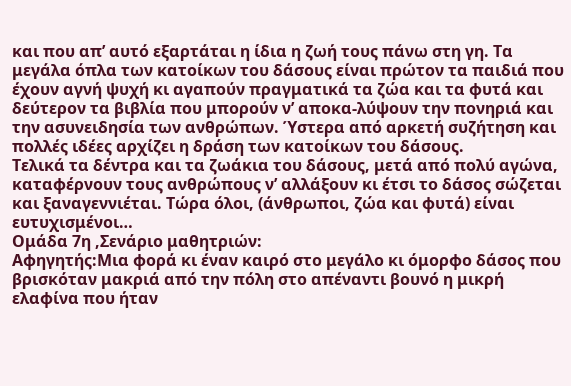και που απ’ αυτό εξαρτάται η ίδια η ζωή τους πάνω στη γη. Τα μεγάλα όπλα των κατοίκων του δάσους είναι πρώτον τα παιδιά που έχουν αγνή ψυχή κι αγαπούν πραγματικά τα ζώα και τα φυτά και δεύτερον τα βιβλία που μπορούν ν’ αποκα-λύψουν την πονηριά και την ασυνειδησία των ανθρώπων. Ύστερα από αρκετή συζήτηση και πολλές ιδέες αρχίζει η δράση των κατοίκων του δάσους.
Τελικά τα δέντρα και τα ζωάκια του δάσους, μετά από πολύ αγώνα, καταφέρνουν τους ανθρώπους ν’ αλλάξουν κι έτσι το δάσος σώζεται και ξαναγεννιέται. Τώρα όλοι, (άνθρωποι, ζώα και φυτά) είναι ευτυχισμένοι…
Ομάδα 7η ,Σενάριο μαθητριών:
Αφηγητής:Μια φορά κι έναν καιρό στο μεγάλο κι όμορφο δάσος που βρισκόταν μακριά από την πόλη στο απέναντι βουνό η μικρή ελαφίνα που ήταν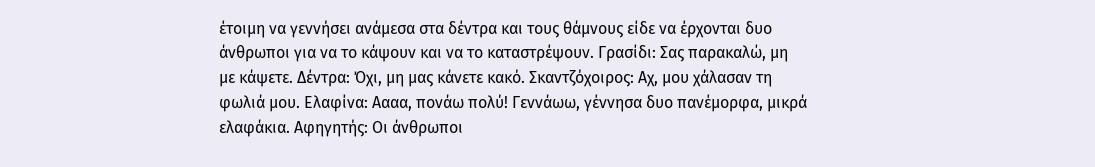έτοιμη να γεννήσει ανάμεσα στα δέντρα και τους θάμνους είδε να έρχονται δυο άνθρωποι για να το κάψουν και να το καταστρέψουν. Γρασίδι: Σας παρακαλώ, μη με κάψετε. Δέντρα: Όχι, μη μας κάνετε κακό. Σκαντζόχοιρος: Αχ, μου χάλασαν τη φωλιά μου. Ελαφίνα: Αααα, πονάω πολύ! Γεννάωω, γέννησα δυο πανέμορφα, μικρά ελαφάκια. Αφηγητής: Οι άνθρωποι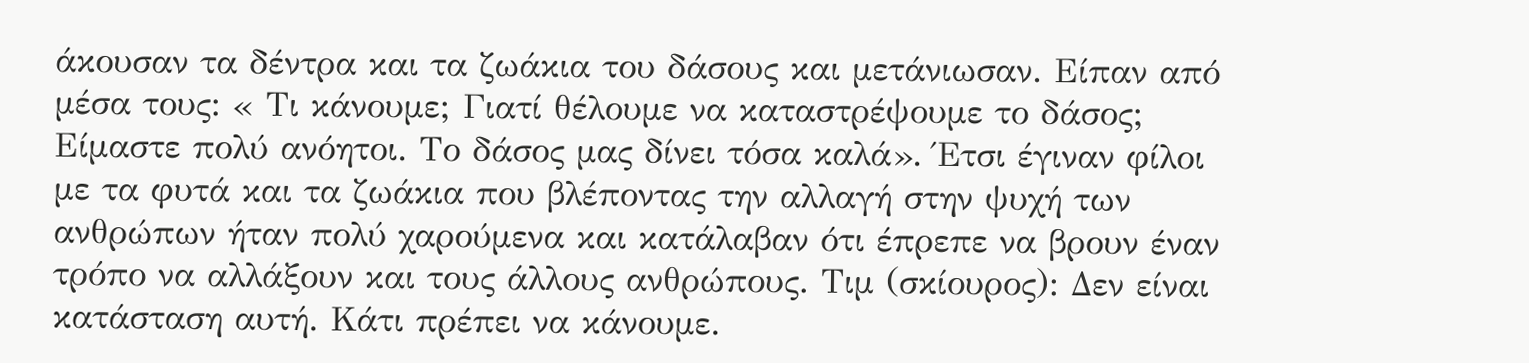άκουσαν τα δέντρα και τα ζωάκια του δάσους και μετάνιωσαν. Είπαν από μέσα τους: « Τι κάνουμε; Γιατί θέλουμε να καταστρέψουμε το δάσος; Είμαστε πολύ ανόητοι. Το δάσος μας δίνει τόσα καλά». Έτσι έγιναν φίλοι με τα φυτά και τα ζωάκια που βλέποντας την αλλαγή στην ψυχή των ανθρώπων ήταν πολύ χαρούμενα και κατάλαβαν ότι έπρεπε να βρουν έναν τρόπο να αλλάξουν και τους άλλους ανθρώπους. Τιμ (σκίουρος): Δεν είναι κατάσταση αυτή. Κάτι πρέπει να κάνουμε.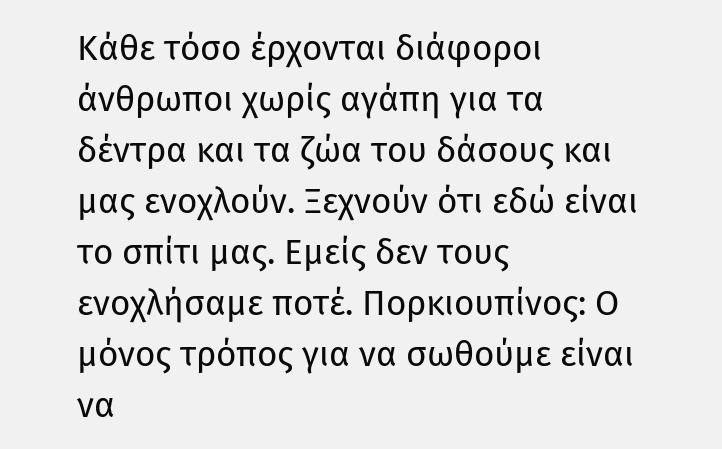Κάθε τόσο έρχονται διάφοροι άνθρωποι χωρίς αγάπη για τα δέντρα και τα ζώα του δάσους και μας ενοχλούν. Ξεχνούν ότι εδώ είναι το σπίτι μας. Εμείς δεν τους ενοχλήσαμε ποτέ. Πορκιουπίνος: Ο μόνος τρόπος για να σωθούμε είναι να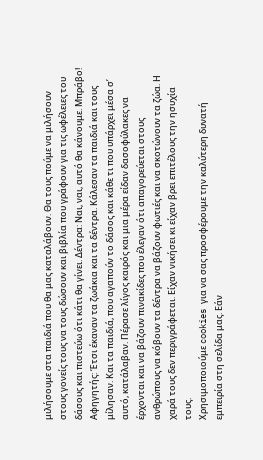μιλήσουμε στα παιδιά που θα μας καταλάβουν. Θα τους πούμε να μιλήσουν στους γονείς τους να τους δώσουν και βιβλία που γράφουν για τις ωφέλειες του δάσους και πιστεύω ότι κάτι θα γίνει. Δέντρα: Ναι, ναι, αυτό θα κάνουμε. Μπράβο! Αφηγητής: Έτσι έκαναν τα ζωάκια και τα δέντρα. Κάλεσαν τα παιδιά και τους μίλησαν. Και τα παιδιά, που αγαπούν το δάσος και κάθε τι που υπάρχει μέσα σ’ αυτό, κατάλαβαν. Πέρασε λίγος καιρός και μια μέρα είδαν δασοφύλακες να έρχονται και να βάζουν πινακίδες που έλεγαν ότι απαγορεύεται στους ανθρώπους να κόβουν τα δέντρα να βάζουν φωτιές και να σκοτώνουν τα ζώα. Η χαρά τους δεν περιγράφεται. Είχαν νικήσει κι είχαν βρει επιτέλους την ησυχία τους.
Χρησιμοποιούμε cookies για να σας προσφέρουμε την καλύτερη δυνατή εμπειρία στη σελίδα μας. Εάν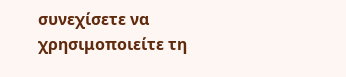συνεχίσετε να χρησιμοποιείτε τη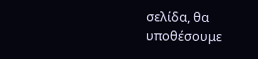σελίδα, θα υποθέσουμε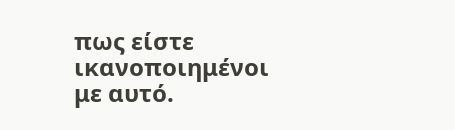πως είστε ικανοποιημένοι με αυτό.